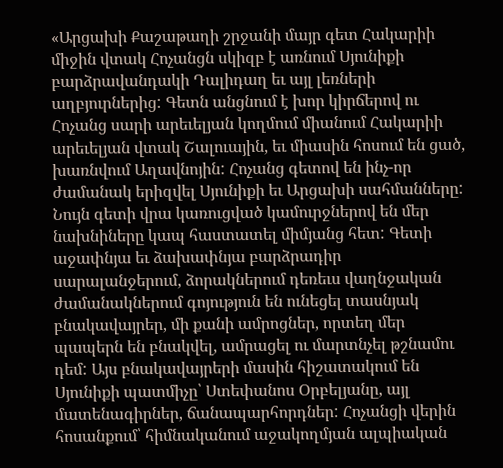«Արցախի Քաշաթաղի շրջանի մայր գետ Հակարիի միջին վտակ Հոչանցն սկիզբ է առնում Սյունիքի բարձրավանդակի Դալիդաղ եւ այլ լեռների աղբյուրներից: Գետն անցնում է խոր կիրճերով ու Հոչանց սարի արեւելյան կողմում միանում Հակարիի արեւելյան վտակ Շալուային, եւ միասին հոսում են ցած, խառնվում Աղավնոյին: Հոչանց գետով են ինչ-որ ժամանակ երիզվել Սյունիքի եւ Արցախի սահմանները: Նույն գետի վրա կառուցված կամուրջներով են մեր նախնիները կապ հաստատել միմյանց հետ: Գետի աջափնյա եւ ձախափնյա բարձրադիր սարալանջերում, ձորակներում դեռեւս վաղնջական ժամանակներում գոյություն են ունեցել տասնյակ բնակավայրեր, մի քանի ամրոցներ, որտեղ մեր պապերն են բնակվել, ամրացել ու մարտնչել թշնամու դեմ: Այս բնակավայրերի մասին հիշատակում են Սյունիքի պատմիչը՝ Ստեփանոս Օրբելյանը, այլ մատենագիրներ, ճանապարհորդներ: Հոչանցի վերին հոսանքում՝ հիմնականում աջակողմյան ալպիական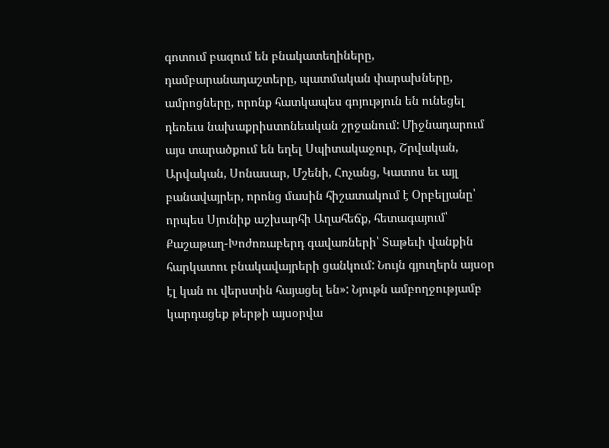գոտում բազում են բնակատեղիները, դամբարանադաշտերը, պատմական փարախները, ամրոցները, որոնք հատկապես գոյություն են ունեցել դեռեւս նախաքրիստոնեական շրջանում: Միջնադարում այս տարածքում են եղել Սպիտակաջուր, Շրվական, Արվական, Սոնասար, Մշենի, Հոչանց, Կատոս եւ այլ բանավայրեր, որոնց մասին հիշատակում է Օրբելյանը՝ որպես Սյունիք աշխարհի Աղահեճք, հետագայում՝ Քաշաթաղ-Խոժոռաբերդ գավառների՝ Տաթեւի վանքին հարկատու բնակավայրերի ցանկում: Նույն գյուղերն այսօր էլ կան ու վերստին հայացել են»: Նյութն ամբողջությամբ կարդացեք թերթի այսօրվա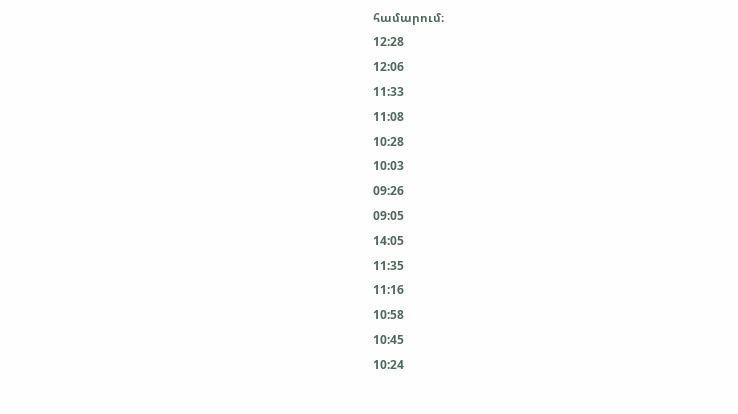համարում։
12:28
12:06
11:33
11:08
10:28
10:03
09:26
09:05
14:05
11:35
11:16
10:58
10:45
10:24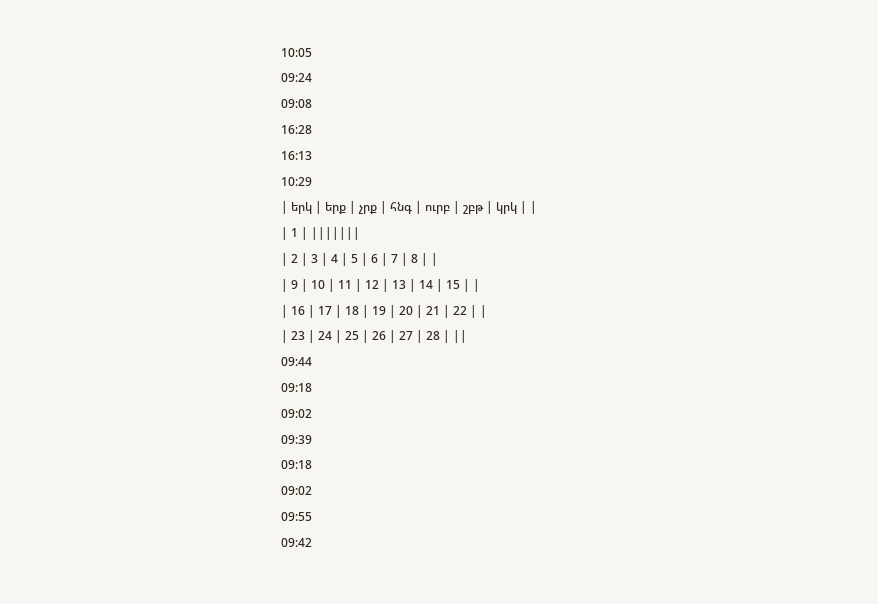10:05
09:24
09:08
16:28
16:13
10:29
| երկ | երք | չրք | հնգ | ուրբ | շբթ | կրկ | |
| 1 | |||||||
| 2 | 3 | 4 | 5 | 6 | 7 | 8 | |
| 9 | 10 | 11 | 12 | 13 | 14 | 15 | |
| 16 | 17 | 18 | 19 | 20 | 21 | 22 | |
| 23 | 24 | 25 | 26 | 27 | 28 | ||
09:44
09:18
09:02
09:39
09:18
09:02
09:55
09:42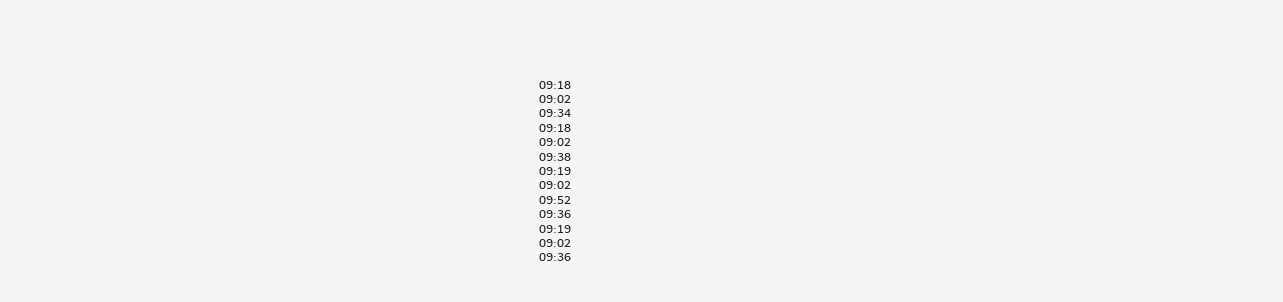09:18
09:02
09:34
09:18
09:02
09:38
09:19
09:02
09:52
09:36
09:19
09:02
09:36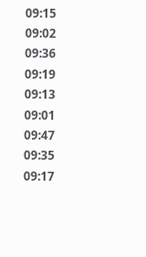09:15
09:02
09:36
09:19
09:13
09:01
09:47
09:35
09:17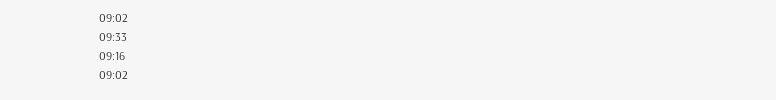09:02
09:33
09:16
09:02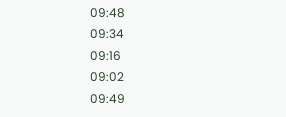09:48
09:34
09:16
09:02
09:49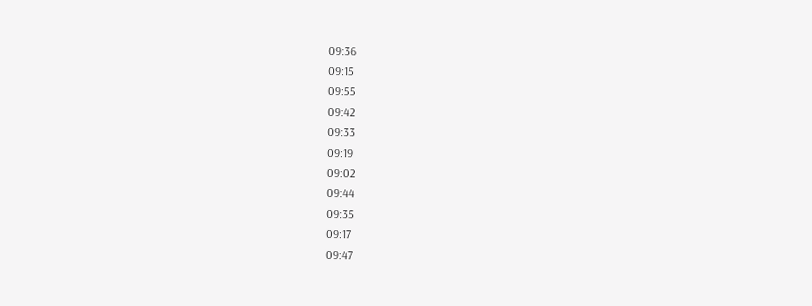09:36
09:15
09:55
09:42
09:33
09:19
09:02
09:44
09:35
09:17
09:47